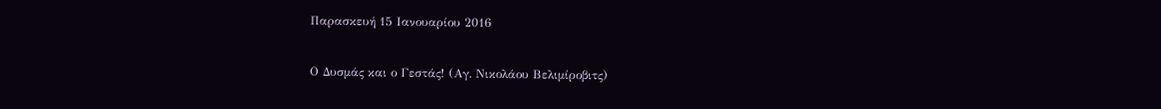Παρασκευή 15 Ιανουαρίου 2016

Ο Δυσμάς και ο Γεστάς! (Αγ. Νικολάου Βελιμίροβιτς)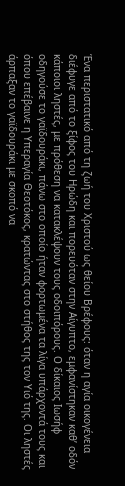Ένα περιστατικό από τη ζωή του Χριστού ως θείου Βρέφους: όταν η αγία οικογένεια διέφυγε από το ξίφος του Ηρώδη και πορευόταν στην Αίγυπτο, εμφανίστηκαν καθ’ οδόν κάποιοι ληστές, με πρόθεση να κατακλέψουν τους οδοιπόρους. Ο δίκαιος Ιωσήφ οδηγούσε το γαϊδουράκι, πάνω στο οποίο ήταν φορτωμένα τα λίγα υπάρχοντά τους και όπου επέβαινε η Υπεραγία Θεοτόκος, κρατώντας στο στήθος της τον Υιό της. Οι ληστές άρπαξαν το γαϊδουράκι με σκοπό να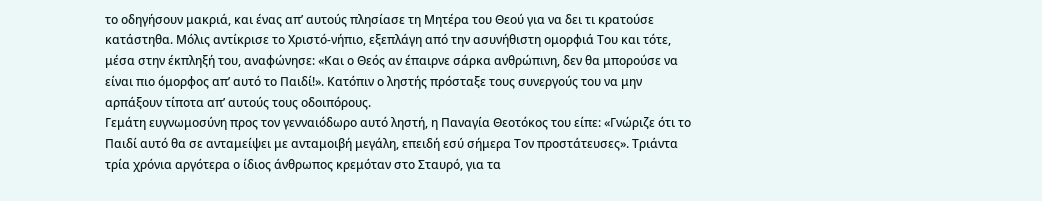το οδηγήσουν μακριά, και ένας απ’ αυτούς πλησίασε τη Μητέρα του Θεού για να δει τι κρατούσε κατάστηθα. Μόλις αντίκρισε το Χριστό-νήπιο, εξεπλάγη από την ασυνήθιστη ομορφιά Του και τότε, μέσα στην έκπληξή του, αναφώνησε: «Και ο Θεός αν έπαιρνε σάρκα ανθρώπινη, δεν θα μπορούσε να είναι πιο όμορφος απ’ αυτό το Παιδί!». Κατόπιν ο ληστής πρόσταξε τους συνεργούς του να μην αρπάξουν τίποτα απ’ αυτούς τους οδοιπόρους.
Γεμάτη ευγνωμοσύνη προς τον γενναιόδωρο αυτό ληστή, η Παναγία Θεοτόκος του είπε: «Γνώριζε ότι το Παιδί αυτό θα σε ανταμείψει με ανταμοιβή μεγάλη, επειδή εσύ σήμερα Τον προστάτευσες». Τριάντα τρία χρόνια αργότερα ο ίδιος άνθρωπος κρεμόταν στο Σταυρό, για τα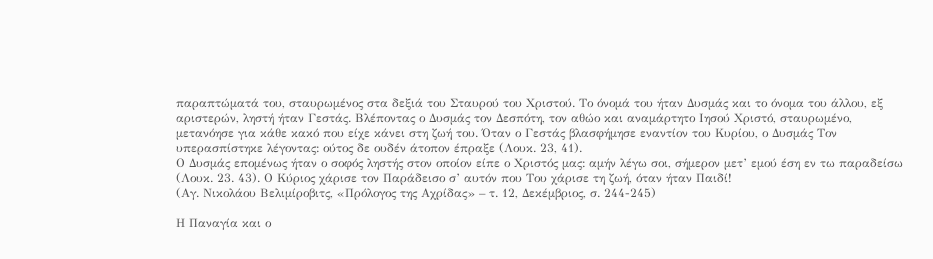παραπτώματά του, σταυρωμένος στα δεξιά του Σταυρού του Χριστού. Το όνομά του ήταν Δυσμάς και το όνομα του άλλου, εξ αριστερών, ληστή ήταν Γεστάς. Βλέποντας ο Δυσμάς τον Δεσπότη, τον αθώο και αναμάρτητο Ιησού Χριστό, σταυρωμένο, μετανόησε για κάθε κακό που είχε κάνει στη ζωή του. Όταν ο Γεστάς βλασφήμησε εναντίον του Κυρίου, ο Δυσμάς Τον υπερασπίστηκε λέγοντας: ούτος δε ουδέν άτοπον έπραξε (Λουκ. 23, 41).
Ο Δυσμάς επομένως ήταν ο σοφός ληστής στον οποίον είπε ο Χριστός μας: αμήν λέγω σοι, σήμερον μετ’ εμού έση εν τω παραδείσω (Λουκ. 23. 43). Ο Κύριος χάρισε τον Παράδεισο σ’ αυτόν που Του χάρισε τη ζωή, όταν ήταν Παιδί!
(Αγ. Νικολάου Βελιμίροβιτς, «Πρόλογος της Αχρίδας» – τ. 12, Δεκέμβριος, σ. 244-245)

Η Παναγία και ο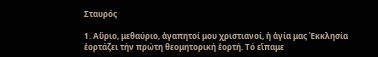Σταυρός

1. Αὔριο, μεθαύριο, ἀγαπητοί μου χριστιανοί, ἡ ἁγία μας Ἐκκλησία ἑορτάζει τήν πρώτη θεομητορική ἑορτή. Τό εἴπαμε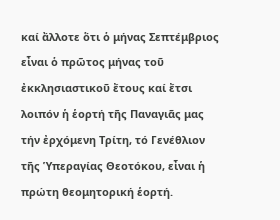καί ἄλλοτε ὅτι ὁ μήνας Σεπτέμβριος εἶναι ὁ πρῶτος μήνας τοῦ ἐκκλησιαστικοῦ ἔτους καί ἔτσι λοιπόν ἡ ἑορτή τῆς Παναγιᾶς μας τήν ἐρχόμενη Τρίτη, τό Γενέθλιον τῆς Ὑπεραγίας Θεοτόκου, εἶναι ἡ πρώτη θεομητορική ἑορτή.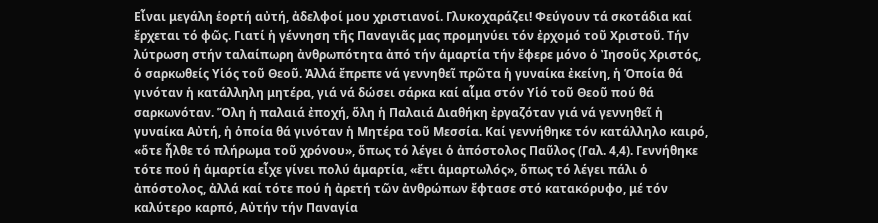Εἶναι μεγάλη ἑορτή αὐτή, ἀδελφοί μου χριστιανοί. Γλυκοχαράζει! Φεύγουν τά σκοτάδια καί ἔρχεται τό φῶς. Γιατί ἡ γέννηση τῆς Παναγιᾶς μας προμηνύει τόν ἐρχομό τοῦ Χριστοῦ. Τήν λύτρωση στήν ταλαίπωρη ἀνθρωπότητα ἀπό τήν ἁμαρτία τήν ἔφερε μόνο ὁ Ἰησοῦς Χριστός, ὁ σαρκωθείς Υἱός τοῦ Θεοῦ. Ἀλλά ἔπρεπε νά γεννηθεῖ πρῶτα ἡ γυναίκα ἐκείνη, ἡ Ὁποία θά γινόταν ἡ κατάλληλη μητέρα, γιά νά δώσει σάρκα καί αἷμα στόν Υἱό τοῦ Θεοῦ πού θά σαρκωνόταν. Ὅλη ἡ παλαιά ἐποχή, ὅλη ἡ Παλαιά Διαθήκη ἐργαζόταν γιά νά γεννηθεῖ ἡ γυναίκα Αὐτή, ἡ ὁποία θά γινόταν ἡ Μητέρα τοῦ Μεσσία. Καί γεννήθηκε τόν κατάλληλο καιρό, «ὅτε ἦλθε τό πλήρωμα τοῦ χρόνου», ὅπως τό λέγει ὁ ἀπόστολος Παῦλος (Γαλ. 4,4). Γεννήθηκε τότε πού ἡ ἁμαρτία εἶχε γίνει πολύ ἁμαρτία, «ἔτι ἁμαρτωλός», ὅπως τό λέγει πάλι ὁ ἀπόστολος, ἀλλά καί τότε πού ἡ ἀρετή τῶν ἀνθρώπων ἔφτασε στό κατακόρυφο, μέ τόν καλύτερο καρπό, Αὐτήν τήν Παναγία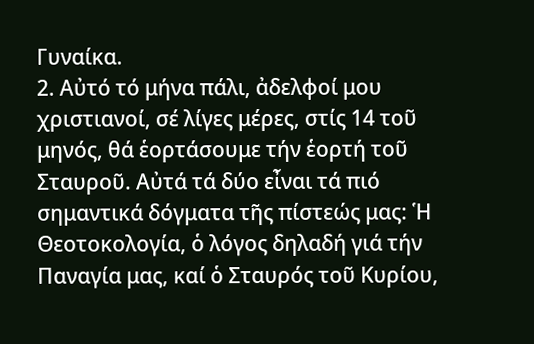Γυναίκα.
2. Αὐτό τό μήνα πάλι, ἀδελφοί μου χριστιανοί, σέ λίγες μέρες, στίς 14 τοῦ μηνός, θά ἑορτάσουμε τήν ἑορτή τοῦ Σταυροῦ. Αὐτά τά δύο εἶναι τά πιό σημαντικά δόγματα τῆς πίστεώς μας: Ἡ Θεοτοκολογία, ὁ λόγος δηλαδή γιά τήν Παναγία μας, καί ὁ Σταυρός τοῦ Κυρίου,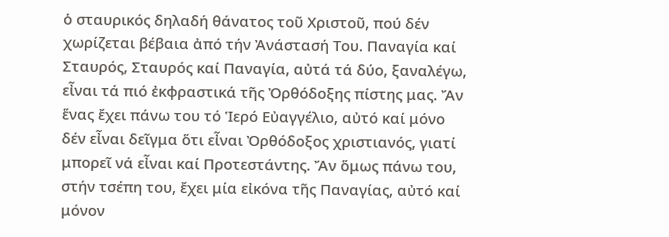ὁ σταυρικός δηλαδή θάνατος τοῦ Χριστοῦ, πού δέν χωρίζεται βέβαια ἀπό τήν Ἀνάστασή Του. Παναγία καί Σταυρός, Σταυρός καί Παναγία, αὐτά τά δύο, ξαναλέγω, εἶναι τά πιό ἐκφραστικά τῆς Ὀρθόδοξης πίστης μας. Ἄν ἕνας ἔχει πάνω του τό Ἱερό Εὐαγγέλιο, αὐτό καί μόνο δέν εἶναι δεῖγμα ὅτι εἶναι Ὀρθόδοξος χριστιανός, γιατί μπορεῖ νά εἶναι καί Προτεστάντης. Ἄν ὅμως πάνω του, στήν τσέπη του, ἔχει μία εἰκόνα τῆς Παναγίας, αὐτό καί μόνον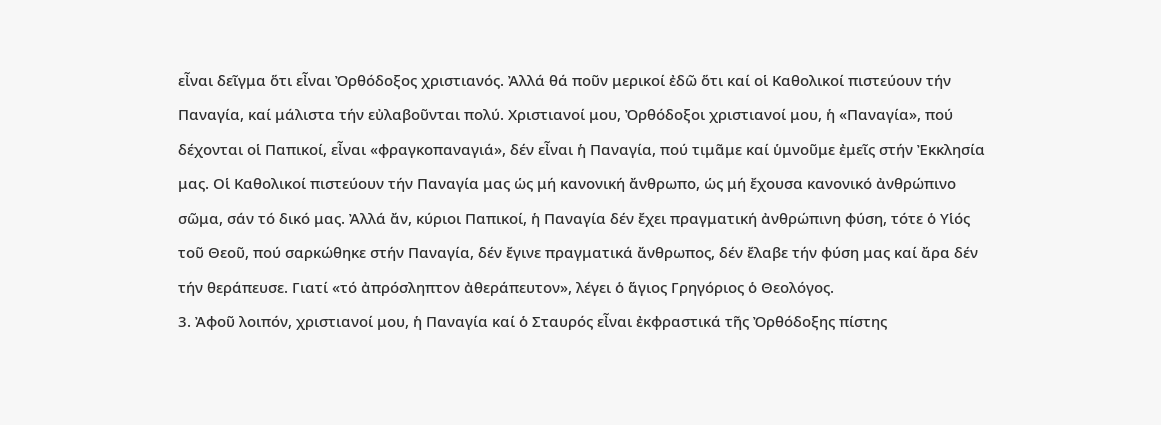εἶναι δεῖγμα ὅτι εἶναι Ὀρθόδοξος χριστιανός. Ἀλλά θά ποῦν μερικοί ἐδῶ ὅτι καί οἱ Καθολικοί πιστεύουν τήν Παναγία, καί μάλιστα τήν εὐλαβοῦνται πολύ. Χριστιανοί μου, Ὀρθόδοξοι χριστιανοί μου, ἡ «Παναγία», πού δέχονται οἱ Παπικοί, εἶναι «φραγκοπαναγιά», δέν εἶναι ἡ Παναγία, πού τιμᾶμε καί ὑμνοῦμε ἐμεῖς στήν Ἐκκλησία μας. Οἱ Καθολικοί πιστεύουν τήν Παναγία μας ὡς μή κανονική ἄνθρωπο, ὡς μή ἔχουσα κανονικό ἀνθρώπινο σῶμα, σάν τό δικό μας. Ἀλλά ἄν, κύριοι Παπικοί, ἡ Παναγία δέν ἔχει πραγματική ἀνθρώπινη φύση, τότε ὁ Υἱός τοῦ Θεοῦ, πού σαρκώθηκε στήν Παναγία, δέν ἔγινε πραγματικά ἄνθρωπος, δέν ἔλαβε τήν φύση μας καί ἄρα δέν τήν θεράπευσε. Γιατί «τό ἀπρόσληπτον ἀθεράπευτον», λέγει ὁ ἅγιος Γρηγόριος ὁ Θεολόγος.
3. Ἀφοῦ λοιπόν, χριστιανοί μου, ἡ Παναγία καί ὁ Σταυρός εἶναι ἐκφραστικά τῆς Ὀρθόδοξης πίστης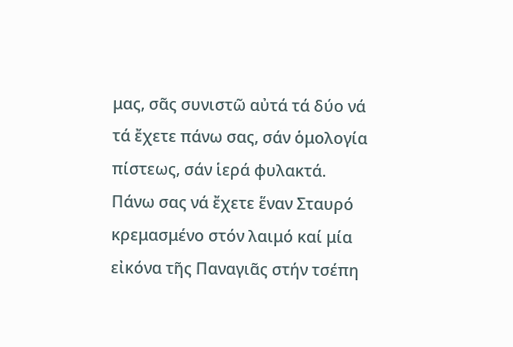μας, σᾶς συνιστῶ αὐτά τά δύο νά τά ἔχετε πάνω σας, σάν ὁμολογία πίστεως, σάν ἱερά φυλακτά. Πάνω σας νά ἔχετε ἕναν Σταυρό κρεμασμένο στόν λαιμό καί μία εἰκόνα τῆς Παναγιᾶς στήν τσέπη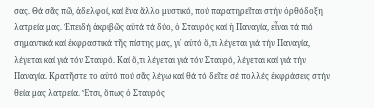σας. Θά σᾶς πῶ, ἀδελφοί, καί ἕνα ἄλλο μυστικό, πού παρατηρεῖται στήν ὀρθόδοξη λατρεία μας. Ἐπειδή ἀκριβῶς αὐτά τά δύο, ὁ Σταυρός καί ἡ Παναγία, εἶναι τά πιό σημαντικά καί ἐκφραστικά τῆς πίστης μας, γι᾽ αὐτό ὅ,τι λέγεται γιά τήν Παναγία, λέγεται καί γιά τόν Σταυρό. Καί ὅ,τι λέγεται γιά τόν Σταυρό, λέγεται καί γιά τήν Παναγία. Κρατῆστε το αὐτό πού σᾶς λέγω καί θά τό δεῖτε σέ πολλές ἐκφράσεις στήν θεία μας λατρεία. Ἔτσι, ὅπως ὁ Σταυρός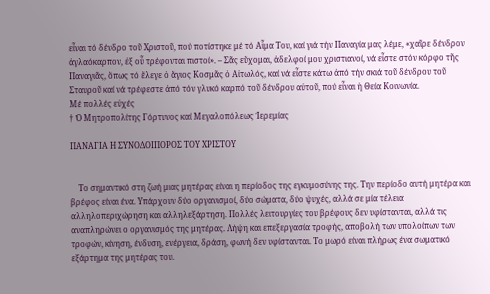εἶναι τό δένδρο τοῦ Χριστοῦ, πού ποτίστηκε μέ τό Αἷμα Του, καί γιά τήν Παναγία μας λέμε, «χαῖρε δένδρον ἀγλαόκαρπον, ἐξ οὗ τρέφονται πιστοί». – Σᾶς εὔχομαι, ἀδελφοί μου χριστιανοί, νά εἶστε στόν κόρφο τῆς Παναγιᾶς, ὅπως τό ἔλεγε ὁ ἅγιος Κοσμᾶς ὁ Αἰτωλός, καί νά εἶστε κάτω ἀπό τήν σκιά τοῦ δένδρου τοῦ Σταυροῦ καί νά τρέφεστε ἀπό τόν γλυκό καρπό τοῦ δένδρου αὐτοῦ, πού εἶναι ἡ Θεία Κοινωνία.
Μέ πολλές εὐχές
† Ὁ Μητροπολίτης Γόρτυνος καί Μεγαλοπόλεως Ἰερεμίας

ΠΑΝΑΓΙΑ Η ΣΥΝΟΔΟΙΠΟΡΟΣ ΤΟΥ ΧΡΙΣΤΟΥ


    Το σημαντικό στη ζωή μιας μητέρας είναι η περίοδος της εγκυμοσύνης της. Την περίοδο αυτή μητέρα και βρέφος είναι ένα. Υπάρχουν δύο οργανισμοί, δύο σώματα, δύο ψυχές, αλλά σε μία τέλεια αλληλοπεριχώρηση και αλληλεξάρτηση. Πολλές λειτουργίες του βρέφους δεν υφίστανται, αλλά τις αναπληρώνει ο οργανισμός της μητέρας. Λήψη και επεξεργασία τροφής, αποβολή των υπολοίπων των τροφών, κίνηση, ένδυση, ενέργεια, δράση, φωνή δεν υφίστανται. Το μωρό είναι πλήρως ένα σωματικό εξάρτημα της μητέρας του.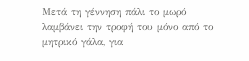Μετά τη γέννηση πάλι το μωρό λαμβάνει την τροφή του μόνο από το μητρικό γάλα, για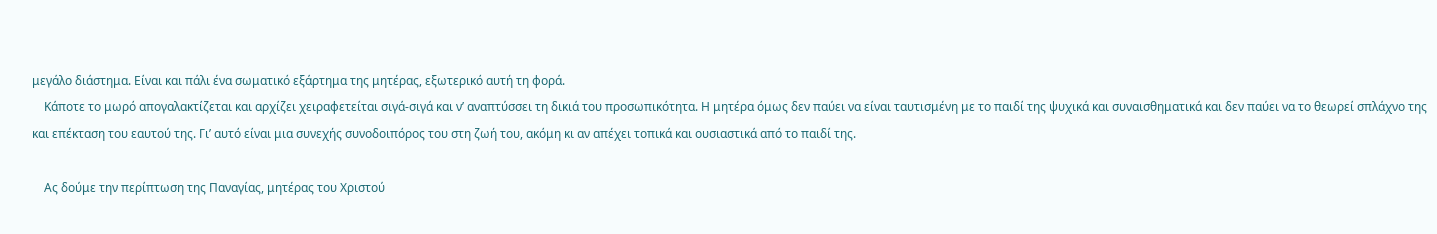μεγάλο διάστημα. Είναι και πάλι ένα σωματικό εξάρτημα της μητέρας, εξωτερικό αυτή τη φορά.
    Κάποτε το μωρό απογαλακτίζεται και αρχίζει χειραφετείται σιγά-σιγά και ν’ αναπτύσσει τη δικιά του προσωπικότητα. Η μητέρα όμως δεν παύει να είναι ταυτισμένη με το παιδί της ψυχικά και συναισθηματικά και δεν παύει να το θεωρεί σπλάχνο της και επέκταση του εαυτού της. Γι’ αυτό είναι μια συνεχής συνοδοιπόρος του στη ζωή του, ακόμη κι αν απέχει τοπικά και ουσιαστικά από το παιδί της.

    Ας δούμε την περίπτωση της Παναγίας, μητέρας του Χριστού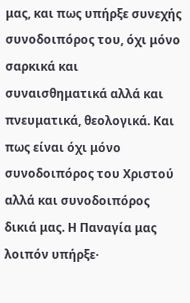μας, και πως υπήρξε συνεχής συνοδοιπόρος του, όχι μόνο σαρκικά και συναισθηματικά αλλά και πνευματικά, θεολογικά. Και πως είναι όχι μόνο συνοδοιπόρος του Χριστού αλλά και συνοδοιπόρος δικιά μας. Η Παναγία μας λοιπόν υπήρξε·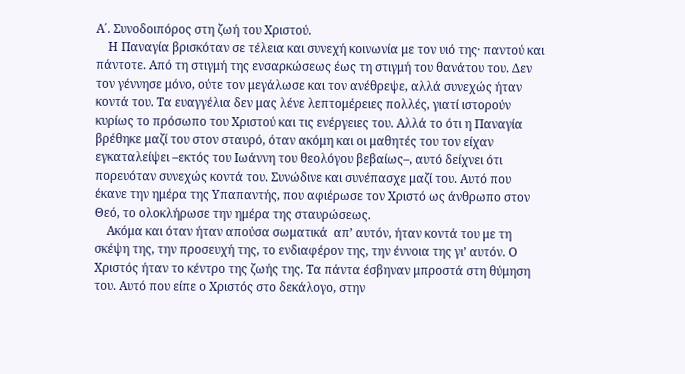Α΄. Συνοδοιπόρος στη ζωή του Χριστού.
    Η Παναγία βρισκόταν σε τέλεια και συνεχή κοινωνία με τον υιό της· παντού και πάντοτε. Από τη στιγμή της ενσαρκώσεως έως τη στιγμή του θανάτου του. Δεν τον γέννησε μόνο, ούτε τον μεγάλωσε και τον ανέθρεψε, αλλά συνεχώς ήταν κοντά του. Τα ευαγγέλια δεν μας λένε λεπτομέρειες πολλές, γιατί ιστορούν κυρίως το πρόσωπο του Χριστού και τις ενέργειες του. Αλλά το ότι η Παναγία βρέθηκε μαζί του στον σταυρό, όταν ακόμη και οι μαθητές του τον είχαν εγκαταλείψει –εκτός του Ιωάννη του θεολόγου βεβαίως–, αυτό δείχνει ότι πορευόταν συνεχώς κοντά του. Συνώδινε και συνέπασχε μαζί του. Αυτό που έκανε την ημέρα της Υπαπαντής, που αφιέρωσε τον Χριστό ως άνθρωπο στον Θεό, το ολοκλήρωσε την ημέρα της σταυρώσεως.
    Ακόμα και όταν ήταν απούσα σωματικά  απ’ αυτόν, ήταν κοντά του με τη σκέψη της, την προσευχή της, το ενδιαφέρον της, την έννοια της γι’ αυτόν. Ο Χριστός ήταν το κέντρο της ζωής της. Τα πάντα έσβηναν μπροστά στη θύμηση του. Αυτό που είπε ο Χριστός στο δεκάλογο, στην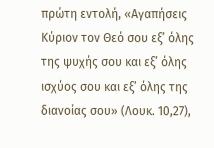πρώτη εντολή, «Αγαπήσεις Κύριον τον Θεό σου εξ’ όλης της ψυχής σου και εξ’ όλης ισχύος σου και εξ’ όλης της διανοίας σου» (Λουκ. 10,27),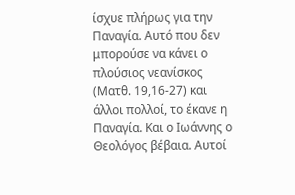ίσχυε πλήρως για την Παναγία. Αυτό που δεν μπορούσε να κάνει ο πλούσιος νεανίσκος (Ματθ. 19,16-27) και άλλοι πολλοί, το έκανε η Παναγία. Και ο Ιωάννης ο Θεολόγος βέβαια. Αυτοί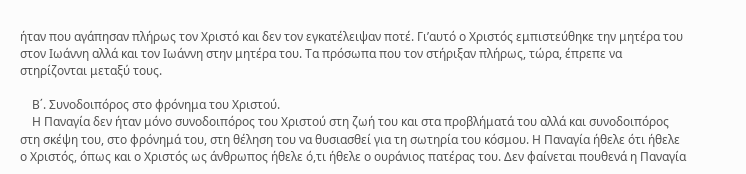ήταν που αγάπησαν πλήρως τον Χριστό και δεν τον εγκατέλειψαν ποτέ. Γι’αυτό ο Χριστός εμπιστεύθηκε την μητέρα του στον Ιωάννη αλλά και τον Ιωάννη στην μητέρα του. Τα πρόσωπα που τον στήριξαν πλήρως, τώρα, έπρεπε να στηρίζονται μεταξύ τους.

    Β΄. Συνοδοιπόρος στο φρόνημα του Χριστού.
    Η Παναγία δεν ήταν μόνο συνοδοιπόρος του Χριστού στη ζωή του και στα προβλήματά του αλλά και συνοδοιπόρος στη σκέψη του, στο φρόνημά του, στη θέληση του να θυσιασθεί για τη σωτηρία του κόσμου. Η Παναγία ήθελε ότι ήθελε ο Χριστός, όπως και ο Χριστός ως άνθρωπος ήθελε ό,τι ήθελε ο ουράνιος πατέρας του. Δεν φαίνεται πουθενά η Παναγία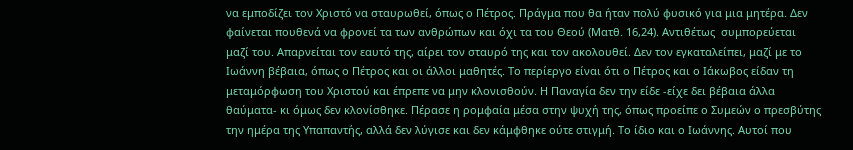να εμποδίζει τον Χριστό να σταυρωθεί, όπως ο Πέτρος. Πράγμα που θα ήταν πολύ φυσικό για μια μητέρα. Δεν φαίνεται πουθενά να φρονεί τα των ανθρώπων και όχι τα του Θεού (Ματθ. 16,24). Αντιθέτως  συμπορεύεται μαζί του. Απαρνείται τον εαυτό της, αίρει τον σταυρό της και τον ακολουθεί. Δεν τον εγκαταλείπει, μαζί με το Ιωάννη βέβαια, όπως ο Πέτρος και οι άλλοι μαθητές. Το περίεργο είναι ότι ο Πέτρος και ο Ιάκωβος είδαν τη μεταμόρφωση του Χριστού και έπρεπε να μην κλονισθούν. Η Παναγία δεν την είδε -είχε δει βέβαια άλλα θαύματα- κι όμως δεν κλονίσθηκε. Πέρασε η ρομφαία μέσα στην ψυχή της, όπως προείπε ο Συμεών ο πρεσβύτης την ημέρα της Υπαπαντής, αλλά δεν λύγισε και δεν κάμφθηκε ούτε στιγμή. Το ίδιο και ο Ιωάννης. Αυτοί που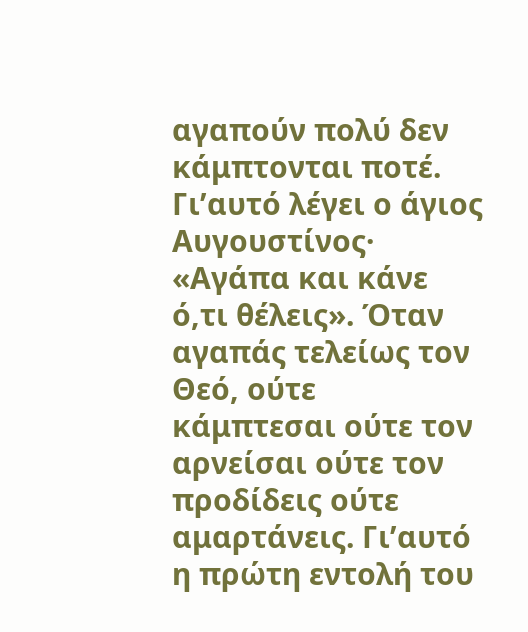αγαπούν πολύ δεν κάμπτονται ποτέ. Γι’αυτό λέγει ο άγιος Αυγουστίνος·  «Αγάπα και κάνε ό,τι θέλεις». Όταν αγαπάς τελείως τον Θεό, ούτε κάμπτεσαι ούτε τον αρνείσαι ούτε τον προδίδεις ούτε αμαρτάνεις. Γι’αυτό η πρώτη εντολή του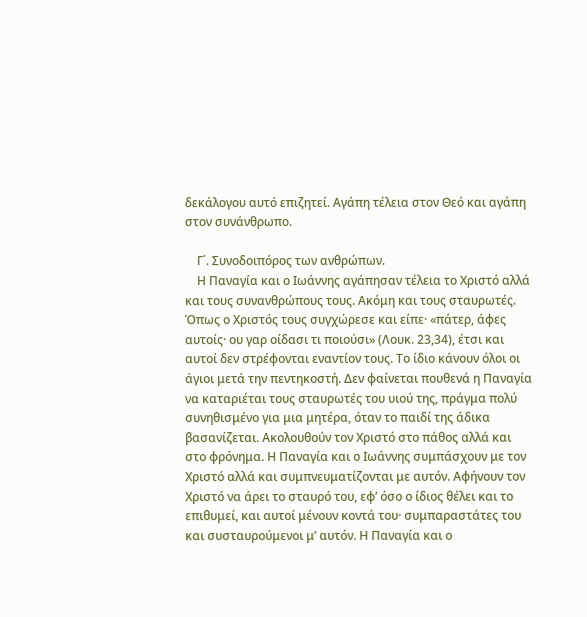δεκάλογου αυτό επιζητεί. Αγάπη τέλεια στον Θεό και αγάπη στον συνάνθρωπο.

    Γ΄. Συνοδοιπόρος των ανθρώπων.
    Η Παναγία και ο Ιωάννης αγάπησαν τέλεια το Χριστό αλλά και τους συνανθρώπους τους. Ακόμη και τους σταυρωτές. Όπως ο Χριστός τους συγχώρεσε και είπε· «πάτερ, άφες αυτοίς· ου γαρ οίδασι τι ποιούσι» (Λουκ. 23,34), έτσι και αυτοί δεν στρέφονται εναντίον τους. Το ίδιο κάνουν όλοι οι άγιοι μετά την πεντηκοστή. Δεν φαίνεται πουθενά η Παναγία να καταριέται τους σταυρωτές του υιού της, πράγμα πολύ συνηθισμένο για μια μητέρα, όταν το παιδί της άδικα βασανίζεται. Ακολουθούν τον Χριστό στο πάθος αλλά και στο φρόνημα. Η Παναγία και ο Ιωάννης συμπάσχουν με τον Χριστό αλλά και συμπνευματίζονται με αυτόν. Αφήνουν τον Χριστό να άρει το σταυρό του, εφ’ όσο ο ίδιος θέλει και το επιθυμεί, και αυτοί μένουν κοντά του· συμπαραστάτες του και συσταυρούμενοι μ’ αυτόν. Η Παναγία και ο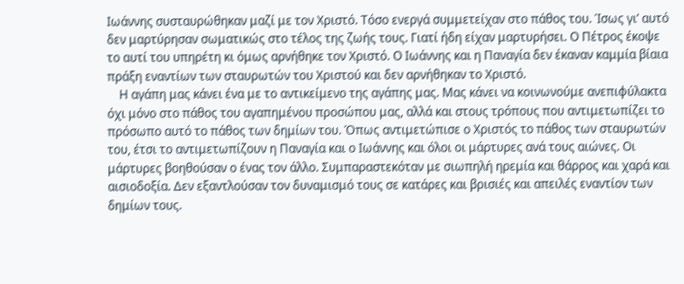Ιωάννης συσταυρώθηκαν μαζί με τον Χριστό. Τόσο ενεργά συμμετείχαν στο πάθος του. Ίσως γι’ αυτό δεν μαρτύρησαν σωματικώς στο τέλος της ζωής τους. Γιατί ήδη είχαν μαρτυρήσει. Ο Πέτρος έκοψε το αυτί του υπηρέτη κι όμως αρνήθηκε τον Χριστό. Ο Ιωάννης και η Παναγία δεν έκαναν καμμία βίαια πράξη εναντίων των σταυρωτών του Χριστού και δεν αρνήθηκαν το Χριστό.
    Η αγάπη μας κάνει ένα με το αντικείμενο της αγάπης μας. Μας κάνει να κοινωνούμε ανεπιφύλακτα όχι μόνο στο πάθος του αγαπημένου προσώπου μας, αλλά και στους τρόπους που αντιμετωπίζει το πρόσωπο αυτό το πάθος των δημίων του. Όπως αντιμετώπισε ο Χριστός το πάθος των σταυρωτών του, έτσι το αντιμετωπίζουν η Παναγία και ο Ιωάννης και όλοι οι μάρτυρες ανά τους αιώνες. Οι μάρτυρες βοηθούσαν ο ένας τον άλλο. Συμπαραστεκόταν με σιωπηλή ηρεμία και θάρρος και χαρά και αισιοδοξία. Δεν εξαντλούσαν τον δυναμισμό τους σε κατάρες και βρισιές και απειλές εναντίον των δημίων τους.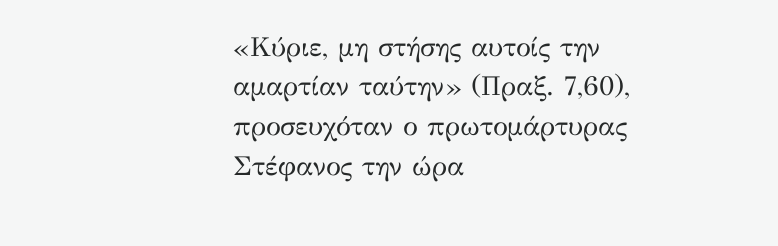«Κύριε, μη στήσης αυτοίς την αμαρτίαν ταύτην» (Πραξ. 7,60), προσευχόταν ο πρωτομάρτυρας Στέφανος την ώρα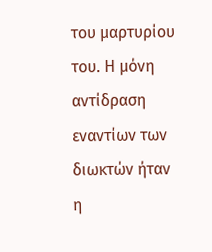του μαρτυρίου του. Η μόνη αντίδραση εναντίων των διωκτών ήταν η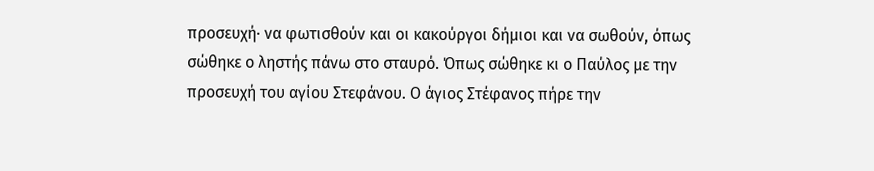προσευχή· να φωτισθούν και οι κακούργοι δήμιοι και να σωθούν, όπως σώθηκε ο ληστής πάνω στο σταυρό. Όπως σώθηκε κι ο Παύλος με την προσευχή του αγίου Στεφάνου. Ο άγιος Στέφανος πήρε την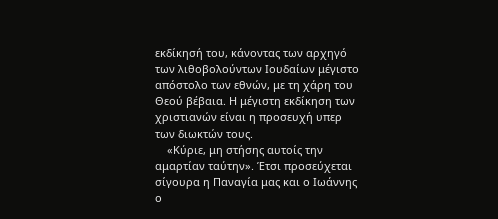εκδίκησή του, κάνοντας των αρχηγό των λιθοβολούντων Ιουδαίων μέγιστο απόστολο των εθνών, με τη χάρη του Θεού βέβαια. Η μέγιστη εκδίκηση των χριστιανών είναι η προσευχή υπερ των διωκτών τους.
    «Κύριε, μη στήσης αυτοίς την αμαρτίαν ταύτην». Έτσι προσεύχεται σίγουρα η Παναγία μας και ο Ιωάννης ο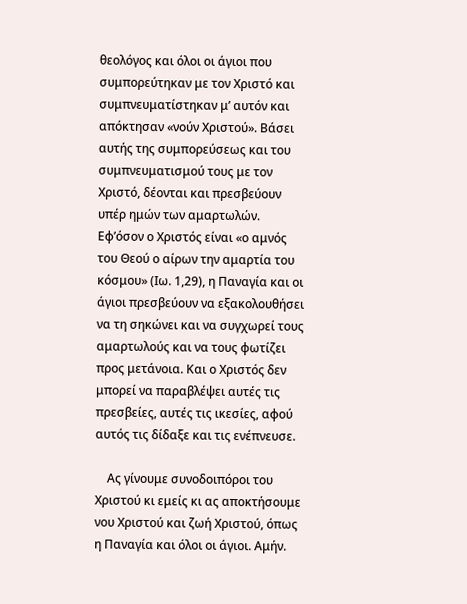θεολόγος και όλοι οι άγιοι που συμπορεύτηκαν με τον Χριστό και συμπνευματίστηκαν μ’ αυτόν και απόκτησαν «νούν Χριστού». Βάσει αυτής της συμπορεύσεως και του συμπνευματισμού τους με τον Χριστό, δέονται και πρεσβεύουν υπέρ ημών των αμαρτωλών. Εφ’όσον ο Χριστός είναι «ο αμνός του Θεού ο αίρων την αμαρτία του κόσμου» (Ιω. 1,29), η Παναγία και οι άγιοι πρεσβεύουν να εξακολουθήσει να τη σηκώνει και να συγχωρεί τους αμαρτωλούς και να τους φωτίζει προς μετάνοια. Και ο Χριστός δεν μπορεί να παραβλέψει αυτές τις πρεσβείες, αυτές τις ικεσίες, αφού αυτός τις δίδαξε και τις ενέπνευσε.

    Ας γίνουμε συνοδοιπόροι του Χριστού κι εμείς κι ας αποκτήσουμε νου Χριστού και ζωή Χριστού, όπως η Παναγία και όλοι οι άγιοι. Αμήν.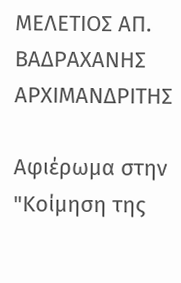ΜΕΛΕΤΙΟΣ ΑΠ. ΒΑΔΡΑΧΑΝΗΣ
ΑΡΧΙΜΑΝΔΡΙΤΗΣ

Αφιέρωμα στην "Κοίμηση της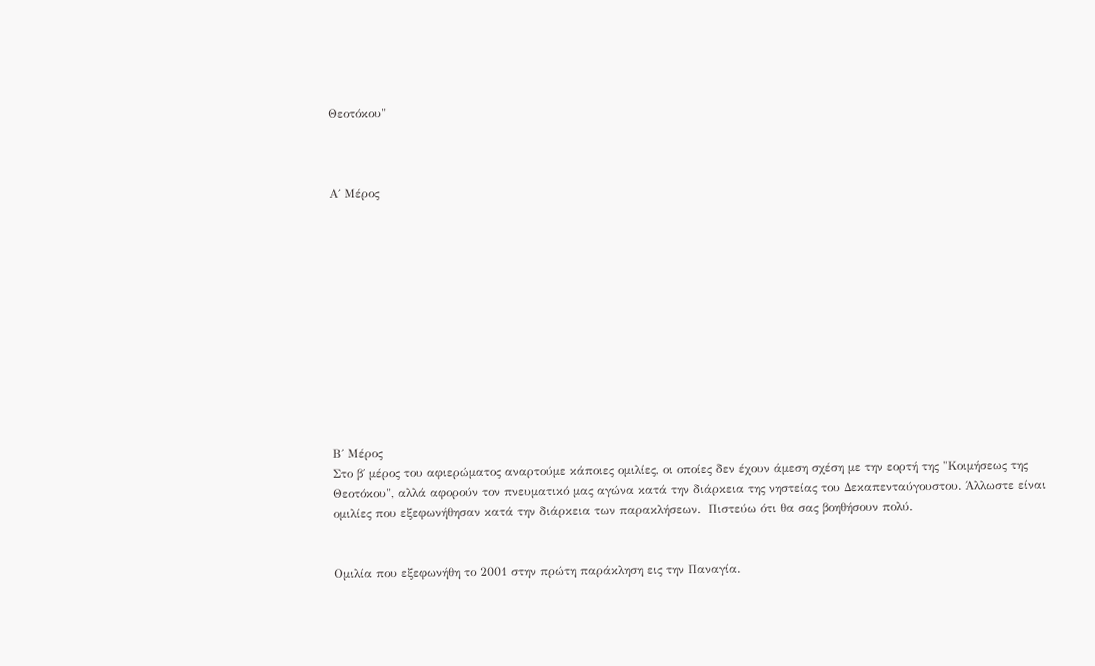Θεοτόκου"



Α΄ Μέρος












Β΄ Μέρος
Στο β΄ μέρος του αφιερώματος αναρτούμε κάποιες ομιλίες, οι οποίες δεν έχουν άμεση σχέση με την εορτή της "Κοιμήσεως της Θεοτόκου", αλλά αφορούν τον πνευματικό μας αγώνα κατά την διάρκεια της νηστείας του Δεκαπενταύγουστου. Άλλωστε είναι ομιλίες που εξεφωνήθησαν κατά την διάρκεια των παρακλήσεων.  Πιστεύω ότι θα σας βοηθήσουν πολύ.


Ομιλία που εξεφωνήθη το 2001 στην πρώτη παράκληση εις την Παναγία.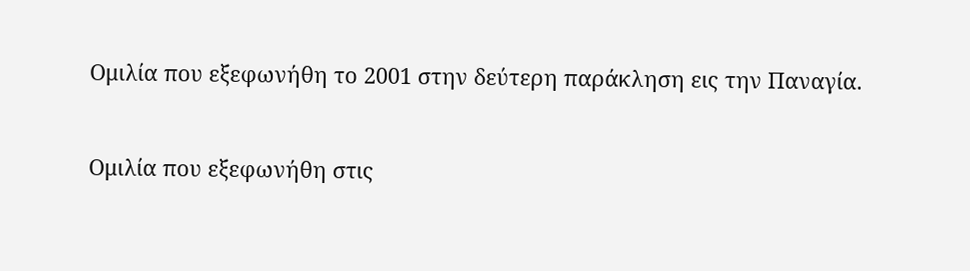Ομιλία που εξεφωνήθη το 2001 στην δεύτερη παράκληση εις την Παναγία.


Ομιλία που εξεφωνήθη στις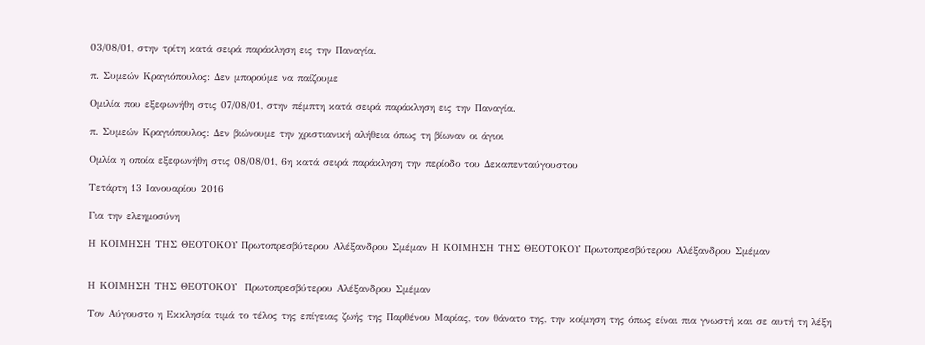03/08/01, στην τρίτη κατά σειρά παράκληση εις την Παναγία.

π. Συμεών Κραγιόπουλος: Δεν μπορούμε να παίζουμε

Ομιλία που εξεφωνήθη στις 07/08/01, στην πέμπτη κατά σειρά παράκληση εις την Παναγία.

π. Συμεών Κραγιόπουλος: Δεν βιώνουμε την χριστιανική αλήθεια όπως τη βίωναν οι άγιοι

Ομλία η οποία εξεφωνήθη στις 08/08/01, 6η κατά σειρά παράκληση την περίοδο του Δεκαπενταύγουστου

Τετάρτη 13 Ιανουαρίου 2016

Για την ελεημοσύνη

Η ΚΟΙΜΗΣΗ ΤΗΣ ΘΕΟΤΟΚΟΥ Πρωτοπρεσβύτερου Αλέξανδρου Σμέμαν Η ΚΟΙΜΗΣΗ ΤΗΣ ΘΕΟΤΟΚΟΥ Πρωτοπρεσβύτερου Αλέξανδρου Σμέμαν


Η ΚΟΙΜΗΣΗ ΤΗΣ ΘΕΟΤΟΚΟΥ  Πρωτοπρεσβύτερου Αλέξανδρου Σμέμαν

Τον Αύγουστο η Εκκλησία τιμά το τέλος της επίγειας ζωής της Παρθένου Μαρίας, τον θάνατο της, την κοίμηση της όπως είναι πια γνωστή και σε αυτή τη λέξη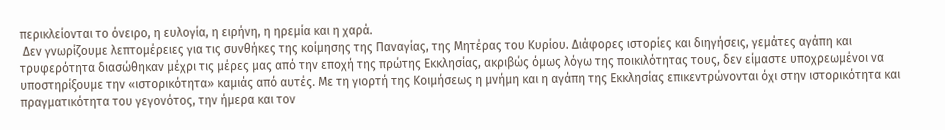περικλείονται το όνειρο, η ευλογία, η ειρήνη, η ηρεμία και η χαρά.
 Δεν γνωρίζουμε λεπτομέρειες για τις συνθήκες της κοίμησης της Παναγίας, της Μητέρας του Κυρίου. Διάφορες ιστορίες και διηγήσεις, γεμάτες αγάπη και τρυφερότητα διασώθηκαν μέχρι τις μέρες μας από την εποχή της πρώτης Εκκλησίας, ακριβώς όμως λόγω της ποικιλότητας τους, δεν είμαστε υποχρεωμένοι να υποστηρίξουμε την «ιστορικότητα» καμιάς από αυτές. Με τη γιορτή της Κοιμήσεως η μνήμη και η αγάπη της Εκκλησίας επικεντρώνονται όχι στην ιστορικότητα και πραγματικότητα του γεγονότος, την ήμερα και τον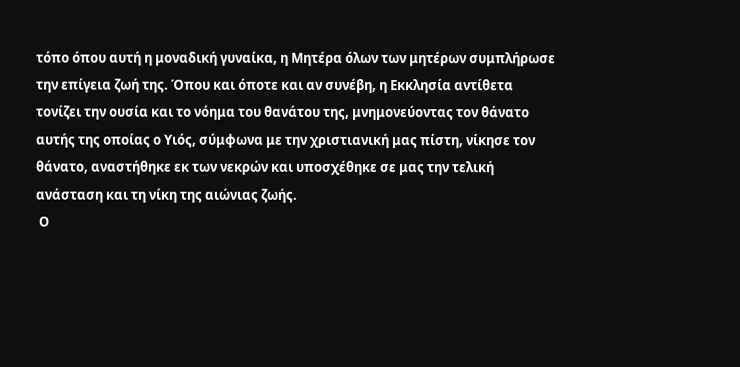τόπο όπου αυτή η μοναδική γυναίκα, η Μητέρα όλων των μητέρων συμπλήρωσε την επίγεια ζωή της. Όπου και όποτε και αν συνέβη, η Εκκλησία αντίθετα τονίζει την ουσία και το νόημα του θανάτου της, μνημονεύοντας τον θάνατο αυτής της οποίας ο Υιός, σύμφωνα με την χριστιανική μας πίστη, νίκησε τον θάνατο, αναστήθηκε εκ των νεκρών και υποσχέθηκε σε μας την τελική ανάσταση και τη νίκη της αιώνιας ζωής.
 Ο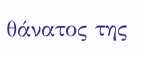θάνατος της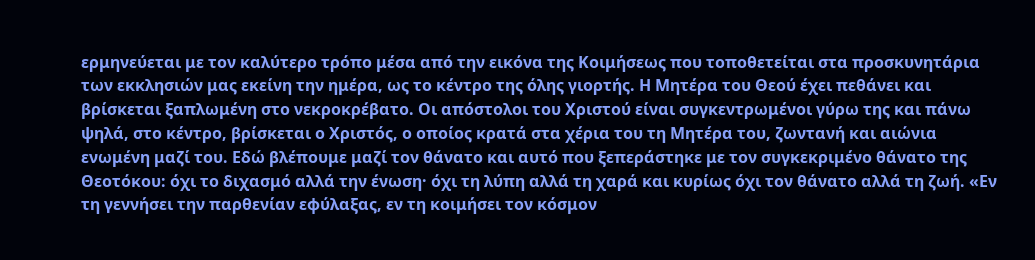ερμηνεύεται με τον καλύτερο τρόπο μέσα από την εικόνα της Κοιμήσεως που τοποθετείται στα προσκυνητάρια των εκκλησιών μας εκείνη την ημέρα, ως το κέντρο της όλης γιορτής. Η Μητέρα του Θεού έχει πεθάνει και βρίσκεται ξαπλωμένη στο νεκροκρέβατο. Οι απόστολοι του Χριστού είναι συγκεντρωμένοι γύρω της και πάνω ψηλά, στο κέντρο, βρίσκεται ο Χριστός, ο οποίος κρατά στα χέρια του τη Μητέρα του, ζωντανή και αιώνια ενωμένη μαζί του. Εδώ βλέπουμε μαζί τον θάνατο και αυτό που ξεπεράστηκε με τον συγκεκριμένο θάνατο της Θεοτόκου: όχι το διχασμό αλλά την ένωση· όχι τη λύπη αλλά τη χαρά και κυρίως όχι τον θάνατο αλλά τη ζωή. «Εν τη γεννήσει την παρθενίαν εφύλαξας, εν τη κοιμήσει τον κόσμον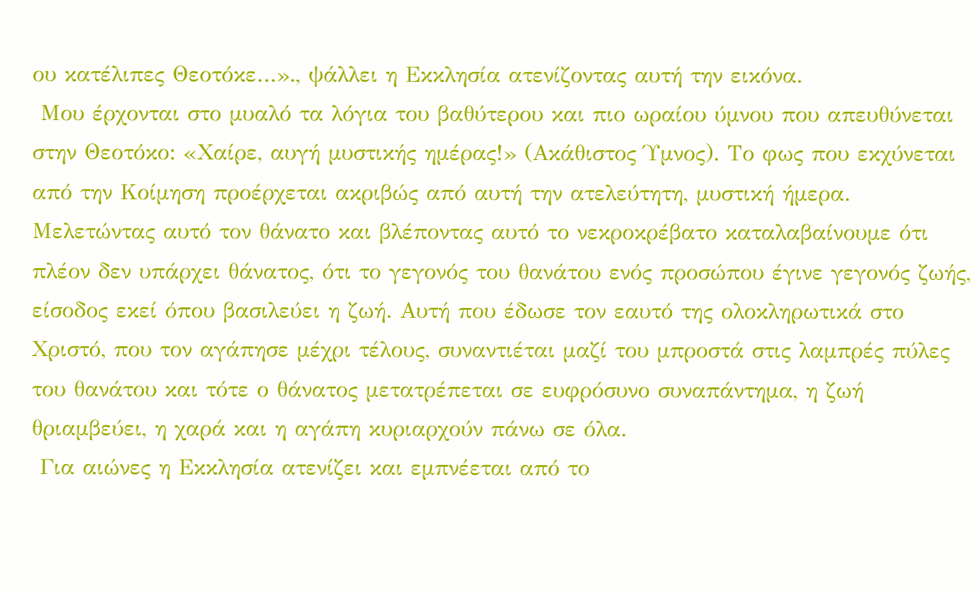ου κατέλιπες Θεοτόκε…»., ψάλλει η Εκκλησία ατενίζοντας αυτή την εικόνα.
 Μου έρχονται στο μυαλό τα λόγια του βαθύτερου και πιο ωραίου ύμνου που απευθύνεται στην Θεοτόκο: «Χαίρε, αυγή μυστικής ημέρας!» (Ακάθιστος Ύμνος). Το φως που εκχύνεται από την Κοίμηση προέρχεται ακριβώς από αυτή την ατελεύτητη, μυστική ήμερα. Μελετώντας αυτό τον θάνατο και βλέποντας αυτό το νεκροκρέβατο καταλαβαίνουμε ότι πλέον δεν υπάρχει θάνατος, ότι το γεγονός του θανάτου ενός προσώπου έγινε γεγονός ζωής, είσοδος εκεί όπου βασιλεύει η ζωή. Αυτή που έδωσε τον εαυτό της ολοκληρωτικά στο Χριστό, που τον αγάπησε μέχρι τέλους, συναντιέται μαζί του μπροστά στις λαμπρές πύλες του θανάτου και τότε ο θάνατος μετατρέπεται σε ευφρόσυνο συναπάντημα, η ζωή θριαμβεύει, η χαρά και η αγάπη κυριαρχούν πάνω σε όλα.
 Για αιώνες η Εκκλησία ατενίζει και εμπνέεται από το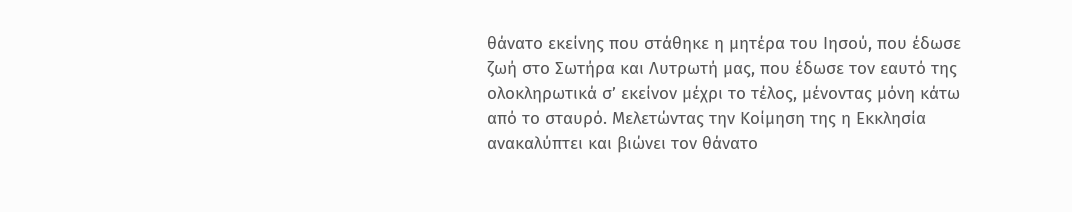θάνατο εκείνης που στάθηκε η μητέρα του Ιησού, που έδωσε ζωή στο Σωτήρα και Λυτρωτή μας, που έδωσε τον εαυτό της ολοκληρωτικά σ’ εκείνον μέχρι το τέλος, μένοντας μόνη κάτω από το σταυρό. Μελετώντας την Κοίμηση της η Εκκλησία ανακαλύπτει και βιώνει τον θάνατο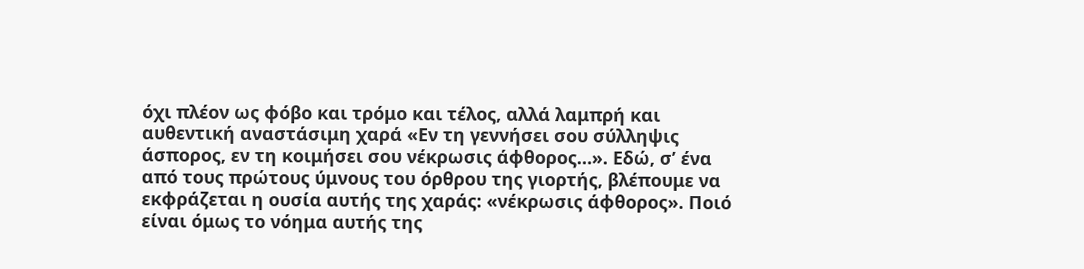όχι πλέον ως φόβο και τρόμο και τέλος, αλλά λαμπρή και αυθεντική αναστάσιμη χαρά «Εν τη γεννήσει σου σύλληψις άσπορος, εν τη κοιμήσει σου νέκρωσις άφθορος…». Εδώ, σ’ ένα από τους πρώτους ύμνους του όρθρου της γιορτής, βλέπουμε να εκφράζεται η ουσία αυτής της χαράς: «νέκρωσις άφθορος». Ποιό είναι όμως το νόημα αυτής της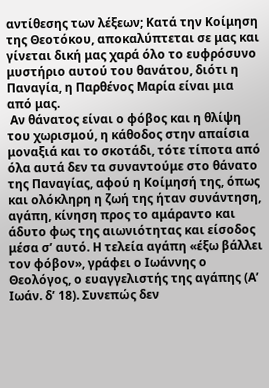αντίθεσης των λέξεων; Κατά την Κοίμηση της Θεοτόκου, αποκαλύπτεται σε μας και γίνεται δική μας χαρά όλο το ευφρόσυνο μυστήριο αυτού του θανάτου, διότι η Παναγία, η Παρθένος Μαρία είναι μια από μας.
 Αν θάνατος είναι ο φόβος και η θλίψη του χωρισμού, η κάθοδος στην απαίσια μοναξιά και το σκοτάδι, τότε τίποτα από όλα αυτά δεν τα συναντούμε στο θάνατο της Παναγίας, αφού η Κοίμησή της, όπως και ολόκληρη η ζωή της ήταν συνάντηση, αγάπη, κίνηση προς το αμάραντο και άδυτο φως της αιωνιότητας και είσοδος μέσα σ’ αυτό. Η τελεία αγάπη «έξω βάλλει τον φόβον», γράφει ο Ιωάννης ο Θεολόγος, ο ευαγγελιστής της αγάπης (Α’ Ιωάν. δ’ 18). Συνεπώς δεν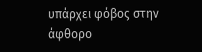υπάρχει φόβος στην άφθορο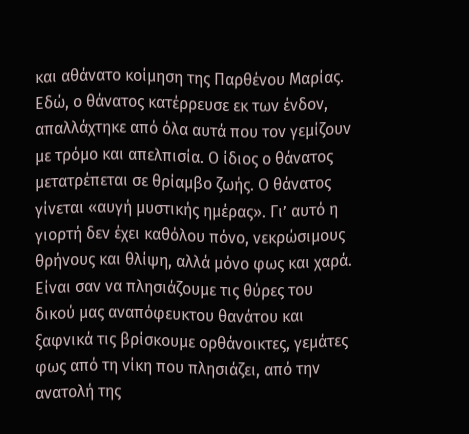και αθάνατο κοίμηση της Παρθένου Μαρίας. Εδώ, ο θάνατος κατέρρευσε εκ των ένδον, απαλλάχτηκε από όλα αυτά που τον γεμίζουν με τρόμο και απελπισία. Ο ίδιος ο θάνατος μετατρέπεται σε θρίαμβο ζωής. Ο θάνατος γίνεται «αυγή μυστικής ημέρας». Γι’ αυτό η γιορτή δεν έχει καθόλου πόνο, νεκρώσιμους θρήνους και θλίψη, αλλά μόνο φως και χαρά. Είναι σαν να πλησιάζουμε τις θύρες του δικού μας αναπόφευκτου θανάτου και ξαφνικά τις βρίσκουμε ορθάνοικτες, γεμάτες φως από τη νίκη που πλησιάζει, από την ανατολή της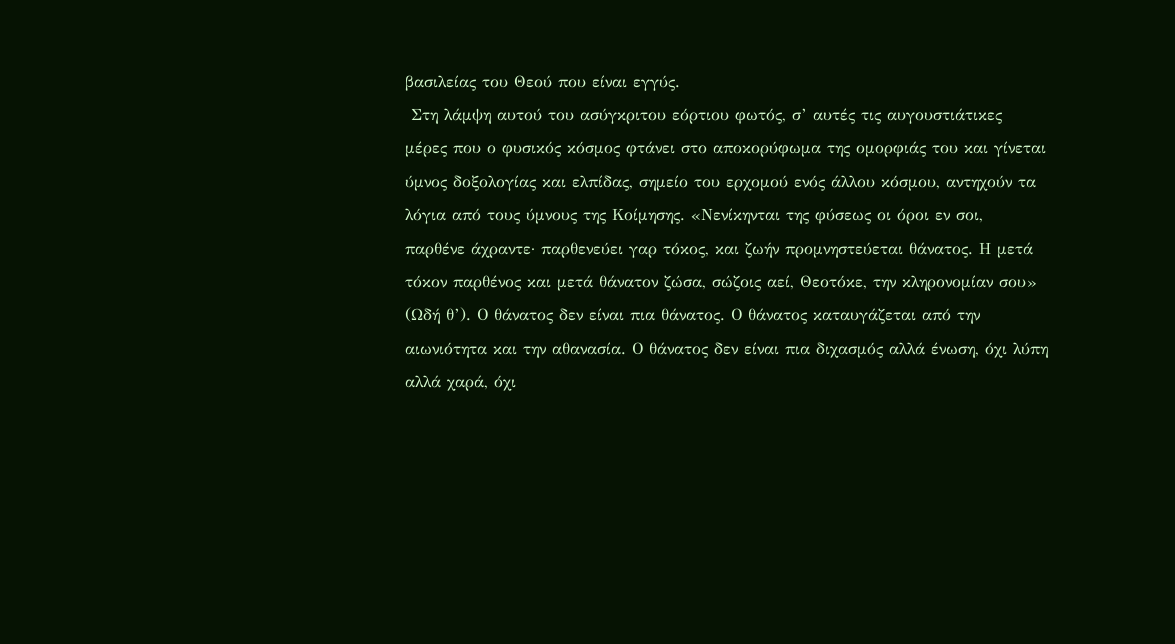βασιλείας του Θεού που είναι εγγύς.
 Στη λάμψη αυτού του ασύγκριτου εόρτιου φωτός, σ’ αυτές τις αυγουστιάτικες μέρες που ο φυσικός κόσμος φτάνει στο αποκορύφωμα της ομορφιάς του και γίνεται ύμνος δοξολογίας και ελπίδας, σημείο του ερχομού ενός άλλου κόσμου, αντηχούν τα λόγια από τους ύμνους της Κοίμησης. «Νενίκηνται της φύσεως οι όροι εν σοι, παρθένε άχραντε· παρθενεύει γαρ τόκος, και ζωήν προμνηστεύεται θάνατος. Η μετά τόκον παρθένος και μετά θάνατον ζώσα, σώζοις αεί, Θεοτόκε, την κληρονομίαν σου» (Ωδή θ’). Ο θάνατος δεν είναι πια θάνατος. Ο θάνατος καταυγάζεται από την αιωνιότητα και την αθανασία. Ο θάνατος δεν είναι πια διχασμός αλλά ένωση, όχι λύπη αλλά χαρά, όχι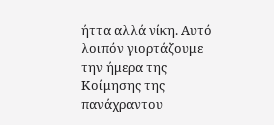ήττα αλλά νίκη. Αυτό λοιπόν γιορτάζουμε την ήμερα της Κοίμησης της πανάχραντου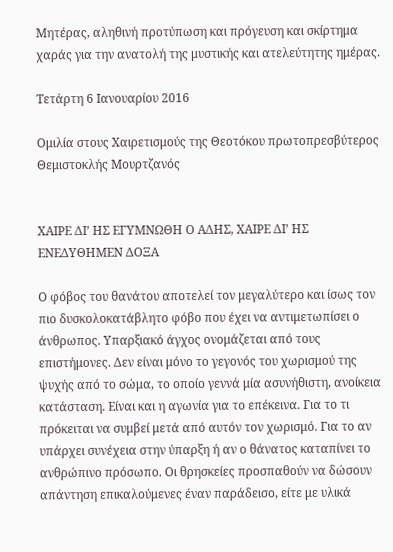Μητέρας, αληθινή προτύπωση και πρόγευση και σκίρτημα χαράς για την ανατολή της μυστικής και ατελεύτητης ημέρας.

Τετάρτη 6 Ιανουαρίου 2016

Ομιλία στους Χαιρετισμούς της Θεοτόκου πρωτοπρεσβύτερος Θεμιστοκλής Μουρτζανός


ΧΑΙΡΕ ΔΙ’ ΗΣ ΕΓΥΜΝΩΘΗ Ο ΑΔΗΣ, ΧΑΙΡΕ ΔΙ’ ΗΣ ΕΝΕΔΥΘΗΜΕΝ ΔΟΞΑ

Ο φόβος του θανάτου αποτελεί τον μεγαλύτερο και ίσως τον πιο δυσκολοκατάβλητο φόβο που έχει να αντιμετωπίσει ο άνθρωπος. Υπαρξιακό άγχος ονομάζεται από τους επιστήμονες. Δεν είναι μόνο το γεγονός του χωρισμού της ψυχής από το σώμα, το οποίο γεννά μία ασυνήθιστη, ανοίκεια κατάσταση. Είναι και η αγωνία για το επέκεινα. Για το τι πρόκειται να συμβεί μετά από αυτόν τον χωρισμό. Για το αν υπάρχει συνέχεια στην ύπαρξη ή αν ο θάνατος καταπίνει το ανθρώπινο πρόσωπο. Οι θρησκείες προσπαθούν να δώσουν απάντηση επικαλούμενες έναν παράδεισο, είτε με υλικά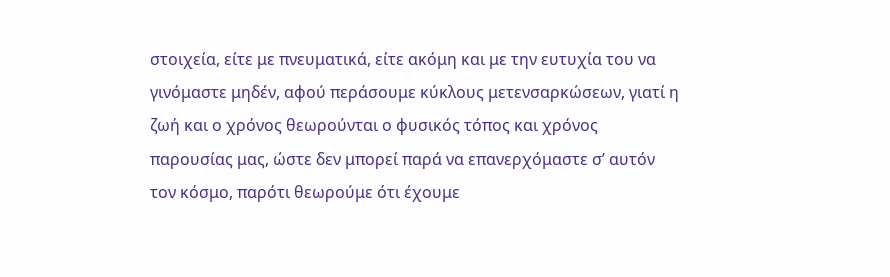στοιχεία, είτε με πνευματικά, είτε ακόμη και με την ευτυχία του να γινόμαστε μηδέν, αφού περάσουμε κύκλους μετενσαρκώσεων, γιατί η ζωή και ο χρόνος θεωρούνται ο φυσικός τόπος και χρόνος παρουσίας μας, ώστε δεν μπορεί παρά να επανερχόμαστε σ’ αυτόν τον κόσμο, παρότι θεωρούμε ότι έχουμε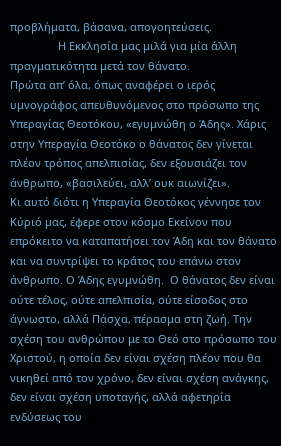προβλήματα, βάσανα, απογοητεύσεις.
                Η Εκκλησία μας μιλά για μία άλλη πραγματικότητα μετά τον θάνατο.
Πρώτα απ’ όλα, όπως αναφέρει ο ιερός υμνογράφος απευθυνόμενος στο πρόσωπο της Υπεραγίας Θεοτόκου, «εγυμνώθη ο Άδης». Χάρις στην Υπεραγία Θεοτόκο ο θάνατος δεν γίνεται πλέον τρόπος απελπισίας, δεν εξουσιάζει τον άνθρωπο, «βασιλεύει, αλλ’ ουκ αιωνίζει».
Κι αυτό διότι η Υπεραγία Θεοτόκος γέννησε τον Κύριό μας, έφερε στον κόσμο Εκείνον που επρόκειτο να καταπατήσει τον Άδη και τον θάνατο και να συντρίψει το κράτος του επάνω στον άνθρωπο. Ο Άδης εγυμνώθη.  Ο θάνατος δεν είναι ούτε τέλος, ούτε απελπισία, ούτε είσοδος στο άγνωστο, αλλά Πάσχα, πέρασμα στη ζωή. Την σχέση του ανθρώπου με το Θεό στο πρόσωπο του Χριστού, η οποία δεν είναι σχέση πλέον που θα νικηθεί από τον χρόνο, δεν είναι σχέση ανάγκης, δεν είναι σχέση υποταγής, αλλά αφετηρία ενδύσεως του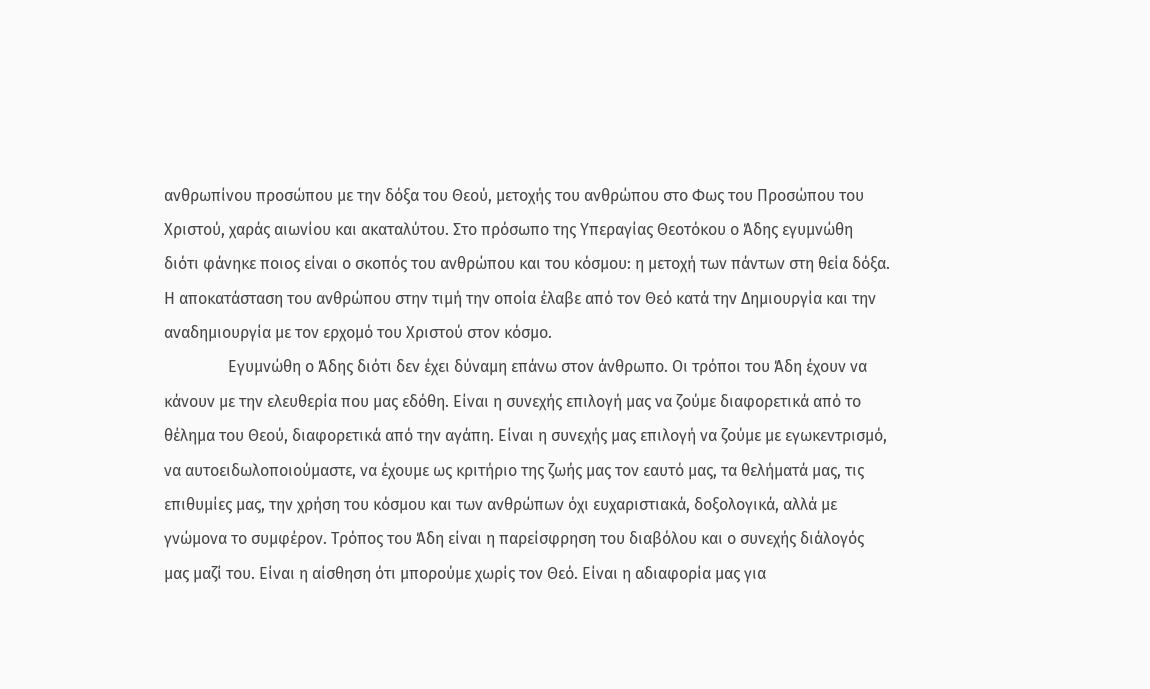ανθρωπίνου προσώπου με την δόξα του Θεού, μετοχής του ανθρώπου στο Φως του Προσώπου του Χριστού, χαράς αιωνίου και ακαταλύτου. Στο πρόσωπο της Υπεραγίας Θεοτόκου ο Άδης εγυμνώθη διότι φάνηκε ποιος είναι ο σκοπός του ανθρώπου και του κόσμου: η μετοχή των πάντων στη θεία δόξα. Η αποκατάσταση του ανθρώπου στην τιμή την οποία έλαβε από τον Θεό κατά την Δημιουργία και την αναδημιουργία με τον ερχομό του Χριστού στον κόσμο.
                Εγυμνώθη ο Άδης διότι δεν έχει δύναμη επάνω στον άνθρωπο. Οι τρόποι του Άδη έχουν να κάνουν με την ελευθερία που μας εδόθη. Είναι η συνεχής επιλογή μας να ζούμε διαφορετικά από το θέλημα του Θεού, διαφορετικά από την αγάπη. Είναι η συνεχής μας επιλογή να ζούμε με εγωκεντρισμό, να αυτοειδωλοποιούμαστε, να έχουμε ως κριτήριο της ζωής μας τον εαυτό μας, τα θελήματά μας, τις επιθυμίες μας, την χρήση του κόσμου και των ανθρώπων όχι ευχαριστιακά, δοξολογικά, αλλά με γνώμονα το συμφέρον. Τρόπος του Άδη είναι η παρείσφρηση του διαβόλου και ο συνεχής διάλογός μας μαζί του. Είναι η αίσθηση ότι μπορούμε χωρίς τον Θεό. Είναι η αδιαφορία μας για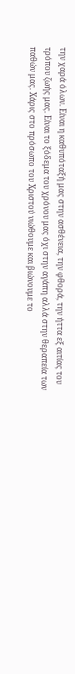την χαρά όλων. Είναι η καθυπόταξή μας στην ασθένεια, την φθορά, την ήττα εξ αιτίας του τρόπου ζωής μας. Είναι το ξόδεμα του χρόνου μας όχι στην αγάπη αλλά στην θεραπεία των παθών μας. Χάρις στο πρόσωπο του Χριστού νιώθουμε και βιώνουμε το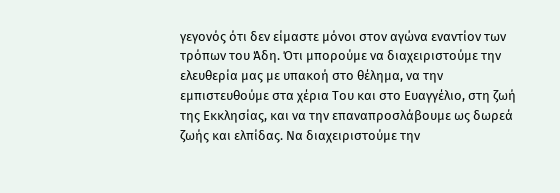γεγονός ότι δεν είμαστε μόνοι στον αγώνα εναντίον των τρόπων του Άδη. Ότι μπορούμε να διαχειριστούμε την ελευθερία μας με υπακοή στο θέλημα, να την εμπιστευθούμε στα χέρια Του και στο Ευαγγέλιο, στη ζωή της Εκκλησίας, και να την επαναπροσλάβουμε ως δωρεά ζωής και ελπίδας. Να διαχειριστούμε την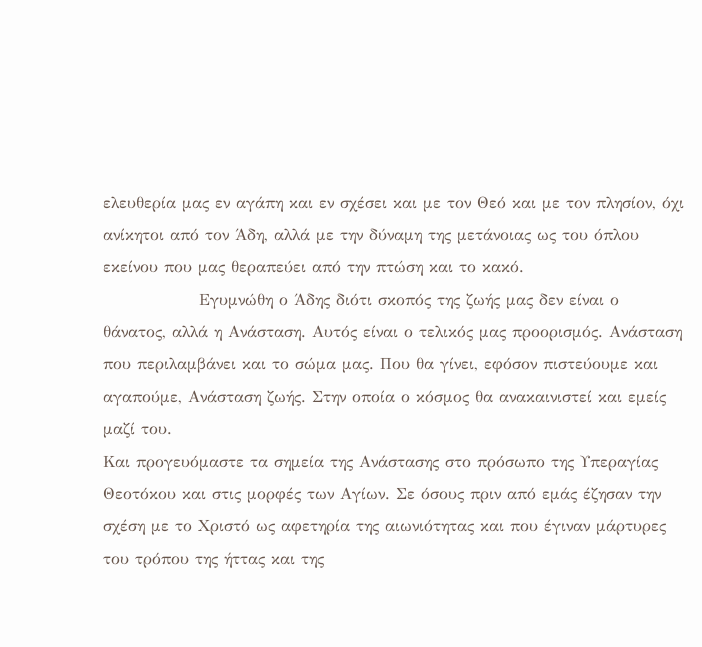ελευθερία μας εν αγάπη και εν σχέσει και με τον Θεό και με τον πλησίον, όχι ανίκητοι από τον Άδη, αλλά με την δύναμη της μετάνοιας ως του όπλου εκείνου που μας θεραπεύει από την πτώση και το κακό.
                Εγυμνώθη ο Άδης διότι σκοπός της ζωής μας δεν είναι ο θάνατος, αλλά η Ανάσταση. Αυτός είναι ο τελικός μας προορισμός. Ανάσταση που περιλαμβάνει και το σώμα μας. Που θα γίνει, εφόσον πιστεύουμε και αγαπούμε, Ανάσταση ζωής. Στην οποία ο κόσμος θα ανακαινιστεί και εμείς μαζί του.
Και προγευόμαστε τα σημεία της Ανάστασης στο πρόσωπο της Υπεραγίας Θεοτόκου και στις μορφές των Αγίων. Σε όσους πριν από εμάς έζησαν την σχέση με το Χριστό ως αφετηρία της αιωνιότητας και που έγιναν μάρτυρες του τρόπου της ήττας και της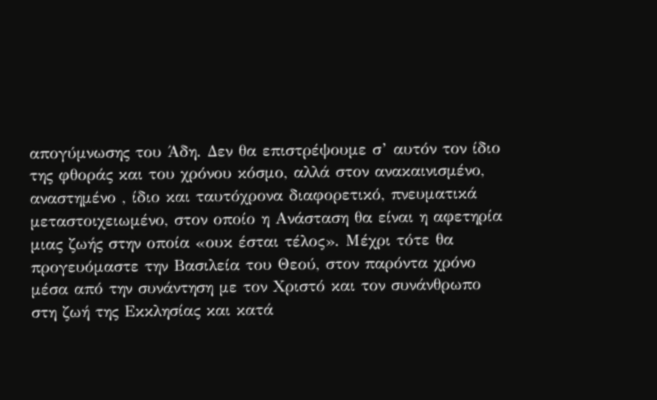απογύμνωσης του Άδη. Δεν θα επιστρέψουμε σ’ αυτόν τον ίδιο της φθοράς και του χρόνου κόσμο, αλλά στον ανακαινισμένο, αναστημένο , ίδιο και ταυτόχρονα διαφορετικό, πνευματικά μεταστοιχειωμένο, στον οποίο η Ανάσταση θα είναι η αφετηρία μιας ζωής στην οποία «ουκ έσται τέλος». Μέχρι τότε θα προγευόμαστε την Βασιλεία του Θεού, στον παρόντα χρόνο μέσα από την συνάντηση με τον Χριστό και τον συνάνθρωπο στη ζωή της Εκκλησίας και κατά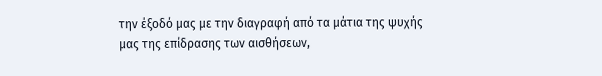την έξοδό μας με την διαγραφή από τα μάτια της ψυχής μας της επίδρασης των αισθήσεων,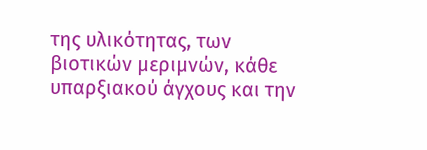της υλικότητας, των βιοτικών μεριμνών, κάθε υπαρξιακού άγχους και την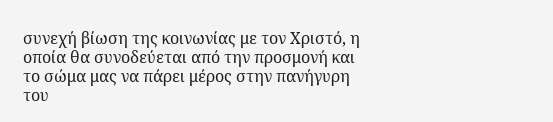συνεχή βίωση της κοινωνίας με τον Χριστό, η οποία θα συνοδεύεται από την προσμονή και το σώμα μας να πάρει μέρος στην πανήγυρη του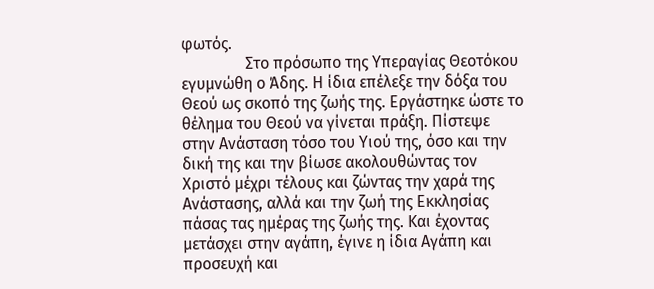φωτός.
                Στο πρόσωπο της Υπεραγίας Θεοτόκου εγυμνώθη ο Άδης. Η ίδια επέλεξε την δόξα του Θεού ως σκοπό της ζωής της. Εργάστηκε ώστε το θέλημα του Θεού να γίνεται πράξη. Πίστεψε στην Ανάσταση τόσο του Υιού της, όσο και την δική της και την βίωσε ακολουθώντας τον Χριστό μέχρι τέλους και ζώντας την χαρά της Ανάστασης, αλλά και την ζωή της Εκκλησίας πάσας τας ημέρας της ζωής της. Και έχοντας μετάσχει στην αγάπη, έγινε η ίδια Αγάπη και προσευχή και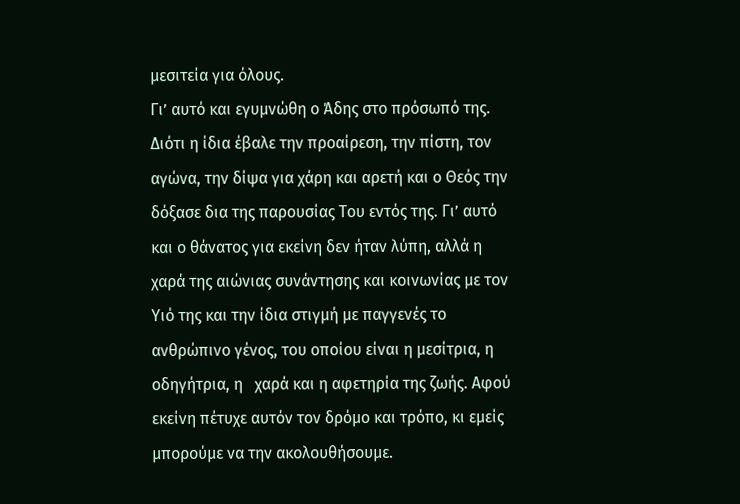μεσιτεία για όλους.
Γι’ αυτό και εγυμνώθη ο Άδης στο πρόσωπό της. Διότι η ίδια έβαλε την προαίρεση, την πίστη, τον αγώνα, την δίψα για χάρη και αρετή και ο Θεός την δόξασε δια της παρουσίας Του εντός της. Γι’ αυτό και ο θάνατος για εκείνη δεν ήταν λύπη, αλλά η χαρά της αιώνιας συνάντησης και κοινωνίας με τον Υιό της και την ίδια στιγμή με παγγενές το ανθρώπινο γένος, του οποίου είναι η μεσίτρια, η οδηγήτρια, η   χαρά και η αφετηρία της ζωής. Αφού εκείνη πέτυχε αυτόν τον δρόμο και τρόπο, κι εμείς μπορούμε να την ακολουθήσουμε.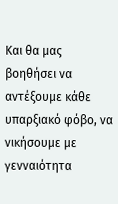Και θα μας βοηθήσει να αντέξουμε κάθε υπαρξιακό φόβο, να νικήσουμε με γενναιότητα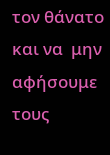τον θάνατο και να  μην αφήσουμε τους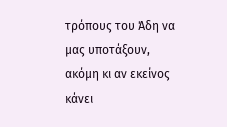τρόπους του Άδη να μας υποτάξουν, ακόμη κι αν εκείνος κάνει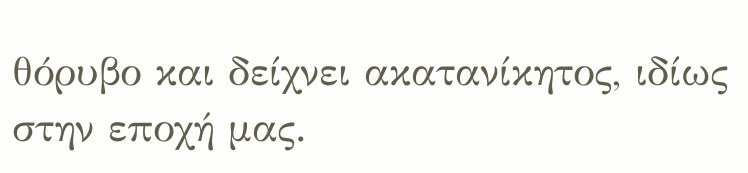θόρυβο και δείχνει ακατανίκητος, ιδίως στην εποχή μας.